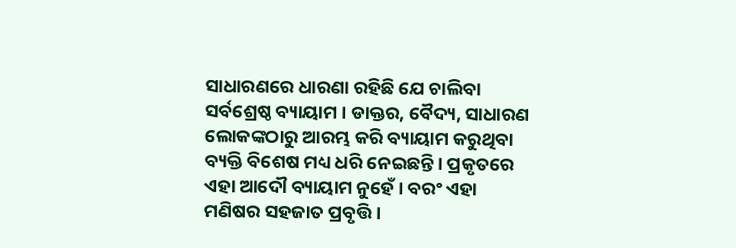ସାଧାରଣରେ ଧାରଣା ରହିଛି ଯେ ଚାଲିବା ସର୍ବଶ୍ରେଷ୍ଠ ବ୍ୟାୟାମ । ଡାକ୍ତର, ବୈଦ୍ୟ, ସାଧାରଣ ଲୋକଙ୍କଠାରୁ ଆରମ୍ଭ କରି ବ୍ୟାୟାମ କରୁଥିବା ବ୍ୟକ୍ତି ବିଶେଷ ମଧ୍ୟ ଧରି ନେଇଛନ୍ତି । ପ୍ରକୃତରେ ଏହା ଆଦୌ ବ୍ୟାୟାମ ନୁହେଁ । ବରଂ ଏହା ମଣିଷର ସହଜାତ ପ୍ରବୃତ୍ତି ।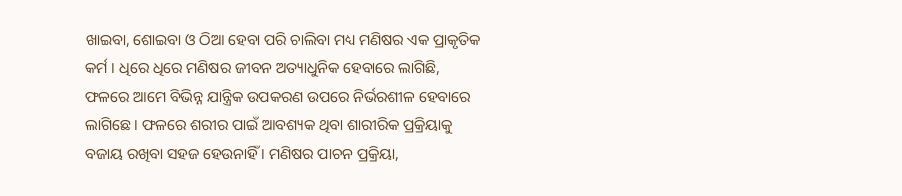ଖାଇବା, ଶୋଇବା ଓ ଠିଆ ହେବା ପରି ଚାଲିବା ମଧ୍ୟ ମଣିଷର ଏକ ପ୍ରାକୃତିକ କର୍ମ । ଧିରେ ଧିରେ ମଣିଷର ଜୀବନ ଅତ୍ୟାଧୁନିକ ହେବାରେ ଲାଗିଛି, ଫଳରେ ଆମେ ବିଭିନ୍ନ ଯାନ୍ତ୍ରିକ ଉପକରଣ ଉପରେ ନିର୍ଭରଶୀଳ ହେବାରେ ଲାଗିଛେ । ଫଳରେ ଶରୀର ପାଇଁ ଆବଶ୍ୟକ ଥିବା ଶାରୀରିକ ପ୍ରକ୍ରିୟାକୁ ବଜାୟ ରଖିବା ସହଜ ହେଉନାହିଁ । ମଣିଷର ପାଚନ ପ୍ରକ୍ରିୟା,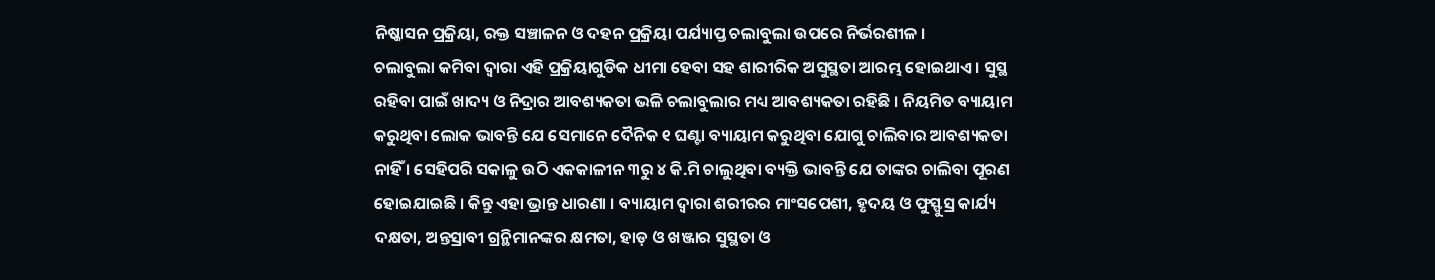ନିଷ୍କାସନ ପ୍ରକ୍ରିୟା, ରକ୍ତ ସଞ୍ଚାଳନ ଓ ଦହନ ପ୍ରକ୍ରିୟା ପର୍ଯ୍ୟାପ୍ତ ଚଲାବୁଲା ଉପରେ ନିର୍ଭରଶୀଳ ।
ଚଲାବୁଲା କମିବା ଦ୍ୱାରା ଏହି ପ୍ରକ୍ରିୟାଗୁଡିକ ଧୀମା ହେବା ସହ ଶାରୀରିକ ଅସୁସ୍ଥତା ଆରମ୍ଭ ହୋଇଥାଏ । ସୁସ୍ଥ ରହିବା ପାଇଁ ଖାଦ୍ୟ ଓ ନିଦ୍ରାର ଆବଶ୍ୟକତା ଭଳି ଚଲାବୁଲାର ମଧ୍ୟ ଆବଶ୍ୟକତା ରହିଛି । ନିୟମିତ ବ୍ୟାୟାମ କରୁଥିବା ଲୋକ ଭାବନ୍ତି ଯେ ସେମାନେ ଦୈନିକ ୧ ଘଣ୍ଟା ବ୍ୟାୟାମ କରୁଥିବା ଯୋଗୁ ଚାଲିବାର ଆବଶ୍ୟକତା ନାହିଁ । ସେହିପରି ସକାଳୁ ଉଠି ଏକକାଳୀନ ୩ରୁ ୪ କି.ମି ଚାଲୁଥିବା ବ୍ୟକ୍ତି ଭାବନ୍ତି ଯେ ତାଙ୍କର ଚାଲିବା ପୂରଣ ହୋଇଯାଇଛି । କିନ୍ତୁ ଏହା ଭ୍ରାନ୍ତ ଧାରଣା । ବ୍ୟାୟାମ ଦ୍ୱାରା ଶରୀରର ମାଂସପେଶୀ, ହୃଦୟ ଓ ଫୁସ୍ଫୁସ୍ର କାର୍ଯ୍ୟ ଦକ୍ଷତା, ଅନ୍ତସ୍ରାବୀ ଗ୍ରନ୍ଥିମାନଙ୍କର କ୍ଷମତା, ହାଡ଼ ଓ ଖଞ୍ଜାର ସୁସ୍ଥତା ଓ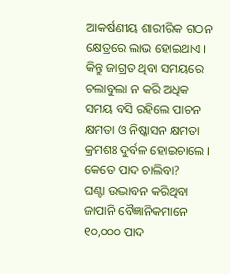ଆକର୍ଷଣୀୟ ଶାରୀରିକ ଗଠନ କ୍ଷେତ୍ରରେ ଲାଭ ହୋଇଥାଏ । କିନ୍ତୁ ଜାଗ୍ରତ ଥିବା ସମୟରେ ଚଲାବୁଲା ନ କରି ଅଧିକ ସମୟ ବସି ରହିଲେ ପାଚନ କ୍ଷମତା ଓ ନିଷ୍କାସନ କ୍ଷମତା କ୍ରମଶଃ ଦୁର୍ବଳ ହୋଇଚାଲେ ।
କେତେ ପାଦ ଚାଲିବା?
ଘଣ୍ଟା ଉଦ୍ଭାବନ କରିଥିବା ଜାପାନି ବୈଜ୍ଞାନିକମାନେ ୧୦,୦୦୦ ପାଦ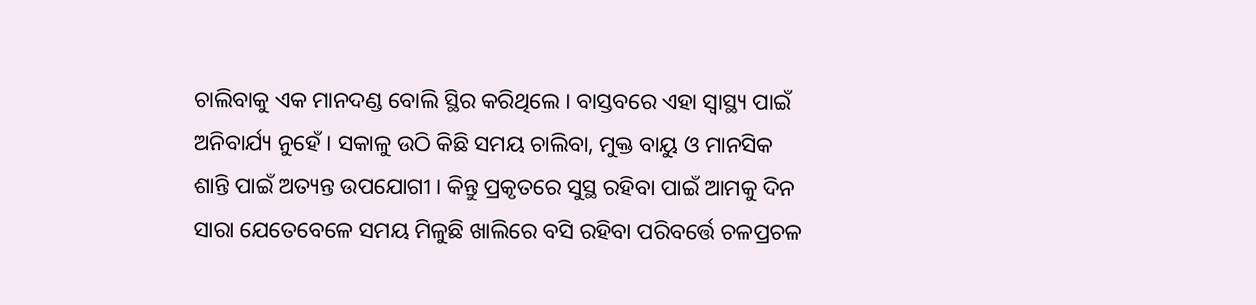ଚାଲିବାକୁ ଏକ ମାନଦଣ୍ଡ ବୋଲି ସ୍ଥିର କରିଥିଲେ । ବାସ୍ତବରେ ଏହା ସ୍ୱାସ୍ଥ୍ୟ ପାଇଁ ଅନିବାର୍ଯ୍ୟ ନୁହେଁ । ସକାଳୁ ଉଠି କିଛି ସମୟ ଚାଲିବା, ମୁକ୍ତ ବାୟୁ ଓ ମାନସିକ ଶାନ୍ତି ପାଇଁ ଅତ୍ୟନ୍ତ ଉପଯୋଗୀ । କିନ୍ତୁ ପ୍ରକୃତରେ ସୁସ୍ଥ ରହିବା ପାଇଁ ଆମକୁ ଦିନ ସାରା ଯେତେବେଳେ ସମୟ ମିଳୁଛି ଖାଲିରେ ବସି ରହିବା ପରିବର୍ତ୍ତେ ଚଳପ୍ରଚଳ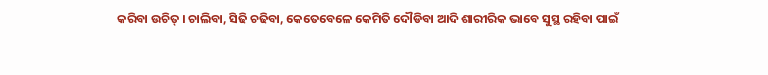କରିବା ଉଚିତ୍ । ଚାଲିବା, ସିଢି ଚଢିବା, କେତେବେଳେ କେମିତି ଦୌଡିବା ଆଦି ଶାରୀରିକ ଭାବେ ସୁସ୍ଥ ରହିବା ପାଇଁ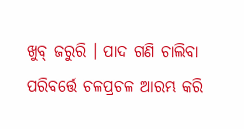ଖୁବ୍ ଜରୁରି । ପାଦ ଗଣି ଚାଲିବା ପରିବର୍ତ୍ତେ ଚଳପ୍ରଚଳ ଆରମ୍ଭ କରି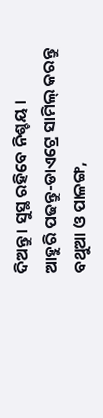ଦିଅନ୍ତୁ । ସୁସ୍ଥ ରହିବେ ନିଶ୍ଚୟ ।
ଆହୁରି ପଢନ୍ତୁ-ଡାଏଟ୍ରେ ସାମିଲ୍ କରନ୍ତୁ ବଥୁଆ ଓ ପାଳଙ୍ଗ,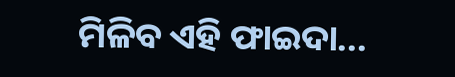ମିଳିବ ଏହି ଫାଇଦା...